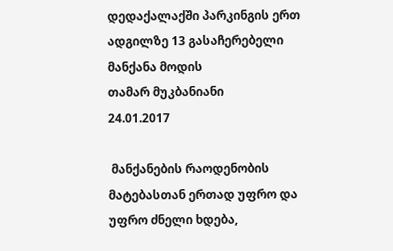დედაქალაქში პარკინგის ერთ ადგილზე 13 გასაჩერებელი მანქანა მოდის
თამარ მუკბანიანი
24.01.2017

 მანქანების რაოდენობის მატებასთან ერთად უფრო და უფრო ძნელი ხდება,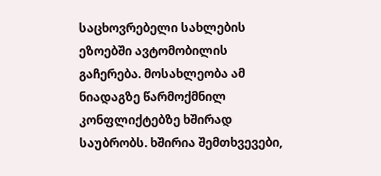საცხოვრებელი სახლების ეზოებში ავტომობილის გაჩერება. მოსახლეობა ამ ნიადაგზე წარმოქმნილ კონფლიქტებზე ხშირად საუბრობს. ხშირია შემთხვევები,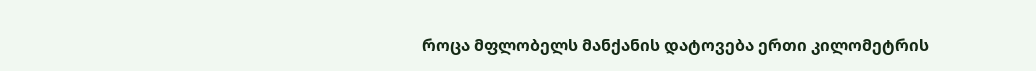როცა მფლობელს მანქანის დატოვება ერთი კილომეტრის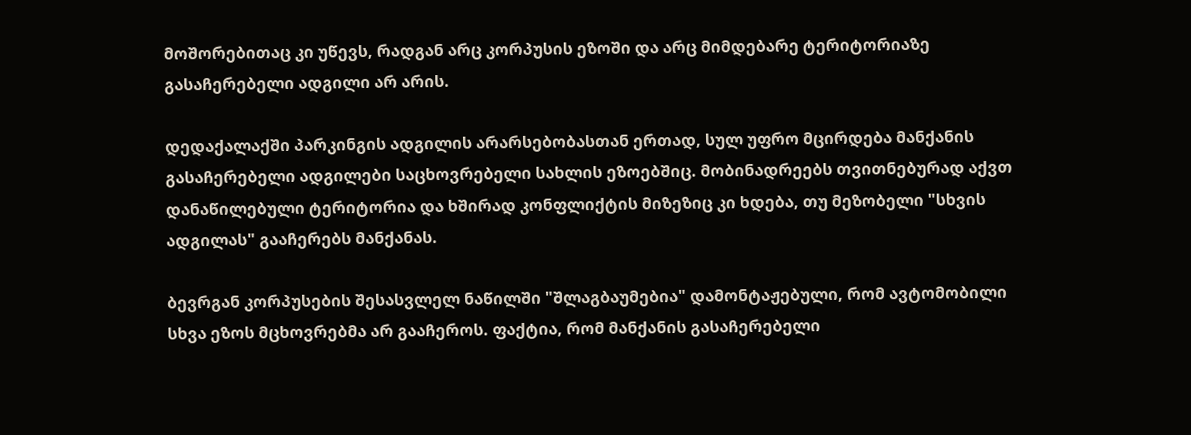მოშორებითაც კი უწევს, რადგან არც კორპუსის ეზოში და არც მიმდებარე ტერიტორიაზე გასაჩერებელი ადგილი არ არის.

დედაქალაქში პარკინგის ადგილის არარსებობასთან ერთად, სულ უფრო მცირდება მანქანის გასაჩერებელი ადგილები საცხოვრებელი სახლის ეზოებშიც. მობინადრეებს თვითნებურად აქვთ დანაწილებული ტერიტორია და ხშირად კონფლიქტის მიზეზიც კი ხდება, თუ მეზობელი "სხვის ადგილას" გააჩერებს მანქანას.

ბევრგან კორპუსების შესასვლელ ნაწილში "შლაგბაუმებია" დამონტაჟებული, რომ ავტომობილი სხვა ეზოს მცხოვრებმა არ გააჩეროს. ფაქტია, რომ მანქანის გასაჩერებელი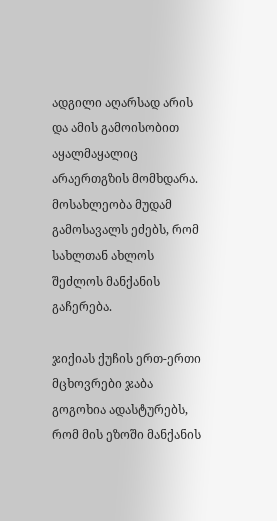ადგილი აღარსად არის და ამის გამოისობით აყალმაყალიც არაერთგზის მომხდარა. მოსახლეობა მუდამ გამოსავალს ეძებს, რომ სახლთან ახლოს შეძლოს მანქანის გაჩერება.

ჯიქიას ქუჩის ერთ-ერთი მცხოვრები ჯაბა გოგოხია ადასტურებს, რომ მის ეზოში მანქანის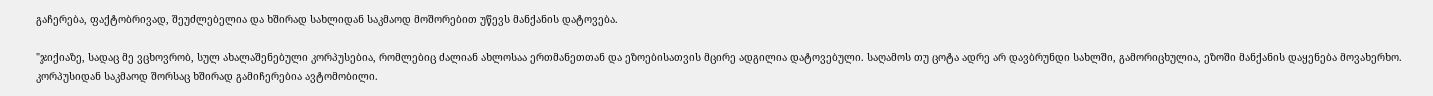გაჩერება, ფაქტობრივად, შეუძლებელია და ხშირად სახლიდან საკმაოდ მოშორებით უწევს მანქანის დატოვება.

"ჯიქიაზე, სადაც მე ვცხოვრობ, სულ ახალაშენებული კორპუსებია, რომლებიც ძალიან ახლოსაა ერთმანეთთან და ეზოებისათვის მცირე ადგილია დატოვებული. საღამოს თუ ცოტა ადრე არ დავბრუნდი სახლში, გამორიცხულია, ეზოში მანქანის დაყენება მოვახერხო. კორპუსიდან საკმაოდ შორსაც ხშირად გამიჩერებია ავტომობილი.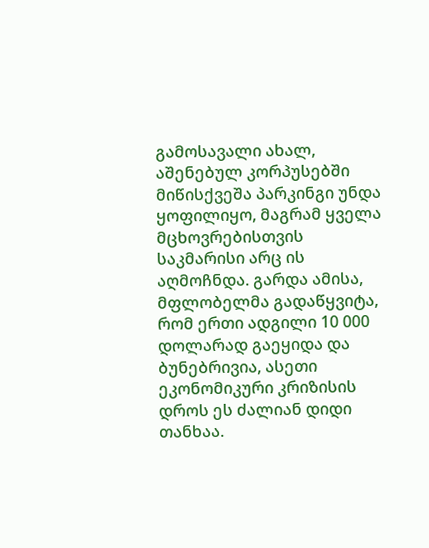გამოსავალი ახალ, აშენებულ კორპუსებში მიწისქვეშა პარკინგი უნდა ყოფილიყო, მაგრამ ყველა მცხოვრებისთვის საკმარისი არც ის აღმოჩნდა. გარდა ამისა, მფლობელმა გადაწყვიტა, რომ ერთი ადგილი 10 000 დოლარად გაეყიდა და ბუნებრივია, ასეთი ეკონომიკური კრიზისის დროს ეს ძალიან დიდი თანხაა.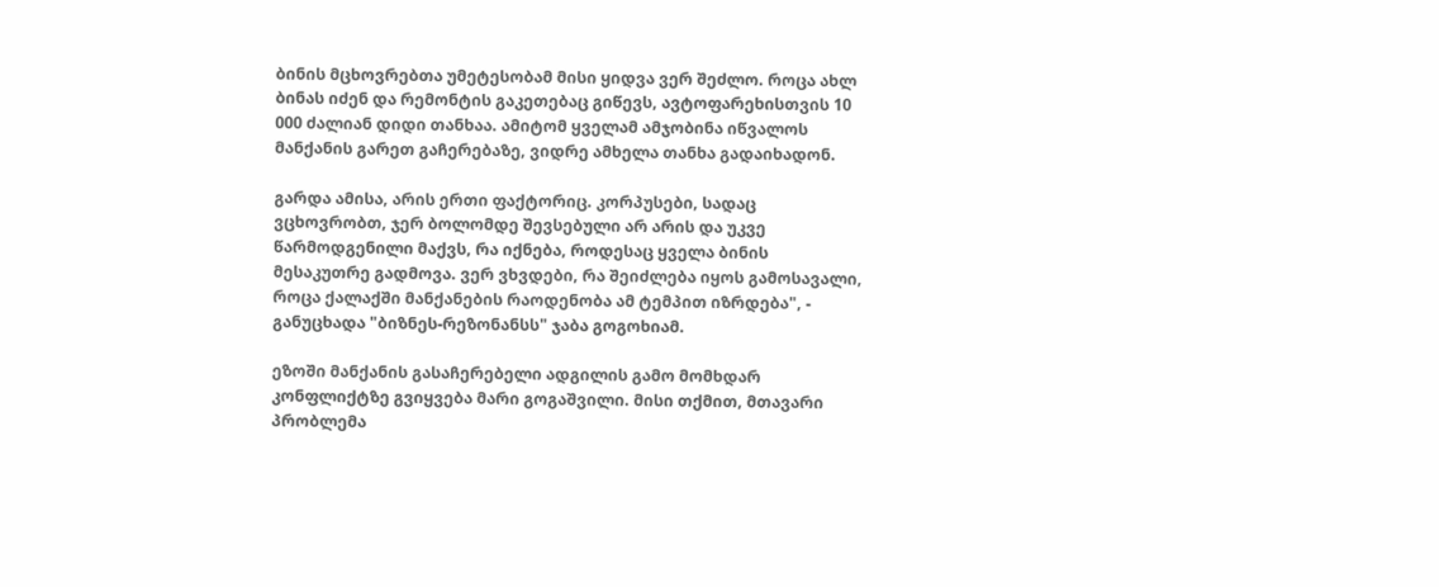ბინის მცხოვრებთა უმეტესობამ მისი ყიდვა ვერ შეძლო. როცა ახლ ბინას იძენ და რემონტის გაკეთებაც გიწევს, ავტოფარეხისთვის 10 000 ძალიან დიდი თანხაა. ამიტომ ყველამ ამჯობინა იწვალოს მანქანის გარეთ გაჩერებაზე, ვიდრე ამხელა თანხა გადაიხადონ.

გარდა ამისა, არის ერთი ფაქტორიც. კორპუსები, სადაც ვცხოვრობთ, ჯერ ბოლომდე შევსებული არ არის და უკვე წარმოდგენილი მაქვს, რა იქნება, როდესაც ყველა ბინის მესაკუთრე გადმოვა. ვერ ვხვდები, რა შეიძლება იყოს გამოსავალი, როცა ქალაქში მანქანების რაოდენობა ამ ტემპით იზრდება", - განუცხადა "ბიზნეს-რეზონანსს" ჯაბა გოგოხიამ.

ეზოში მანქანის გასაჩერებელი ადგილის გამო მომხდარ კონფლიქტზე გვიყვება მარი გოგაშვილი. მისი თქმით, მთავარი პრობლემა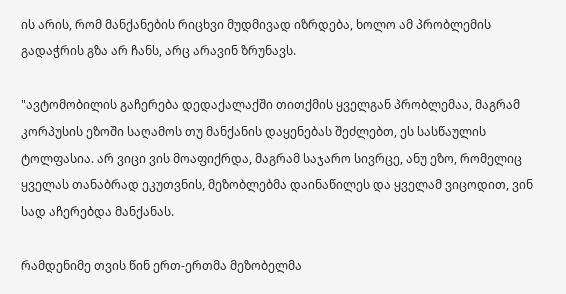ის არის, რომ მანქანების რიცხვი მუდმივად იზრდება, ხოლო ამ პრობლემის გადაჭრის გზა არ ჩანს, არც არავინ ზრუნავს.

"ავტომობილის გაჩერება დედაქალაქში თითქმის ყველგან პრობლემაა, მაგრამ კორპუსის ეზოში საღამოს თუ მანქანის დაყენებას შეძლებთ, ეს სასწაულის ტოლფასია. არ ვიცი ვის მოაფიქრდა, მაგრამ საჯარო სივრცე, ანუ ეზო, რომელიც ყველას თანაბრად ეკუთვნის, მეზობლებმა დაინაწილეს და ყველამ ვიცოდით, ვინ სად აჩერებდა მანქანას.

რამდენიმე თვის წინ ერთ-ერთმა მეზობელმა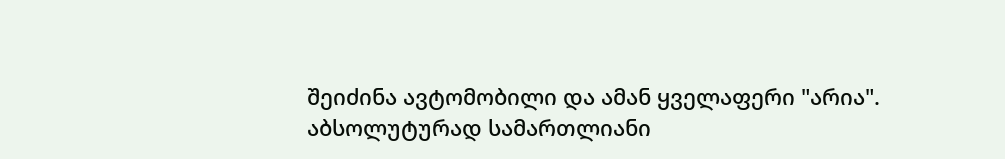შეიძინა ავტომობილი და ამან ყველაფერი "არია". აბსოლუტურად სამართლიანი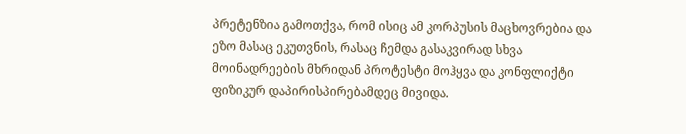პრეტენზია გამოთქვა, რომ ისიც ამ კორპუსის მაცხოვრებია და ეზო მასაც ეკუთვნის, რასაც ჩემდა გასაკვირად სხვა მოინადრეების მხრიდან პროტესტი მოჰყვა და კონფლიქტი ფიზიკურ დაპირისპირებამდეც მივიდა.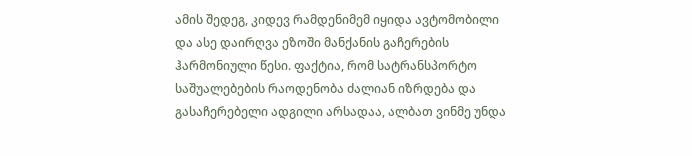ამის შედეგ, კიდევ რამდენიმემ იყიდა ავტომობილი და ასე დაირღვა ეზოში მანქანის გაჩერების ჰარმონიული წესი. ფაქტია, რომ სატრანსპორტო საშუალებების რაოდენობა ძალიან იზრდება და გასაჩერებელი ადგილი არსადაა, ალბათ ვინმე უნდა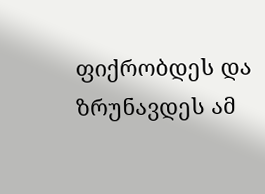ფიქრობდეს და ზრუნავდეს ამ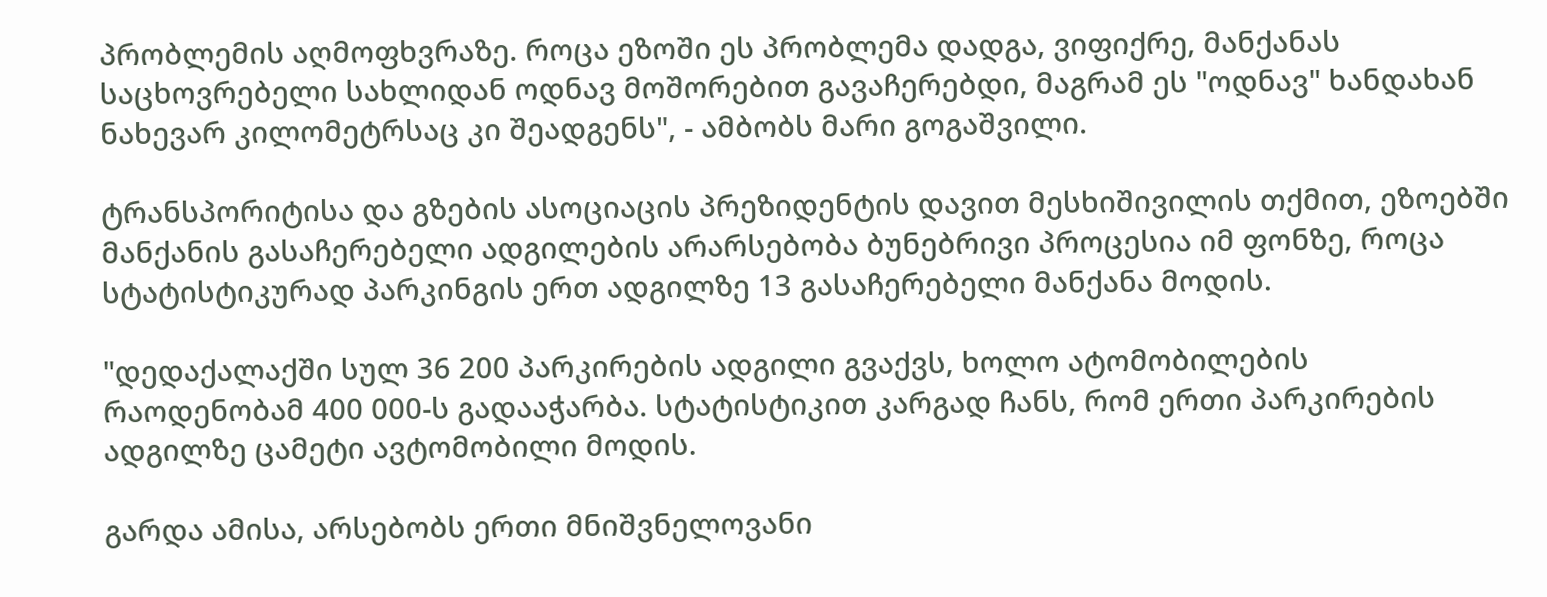პრობლემის აღმოფხვრაზე. როცა ეზოში ეს პრობლემა დადგა, ვიფიქრე, მანქანას საცხოვრებელი სახლიდან ოდნავ მოშორებით გავაჩერებდი, მაგრამ ეს "ოდნავ" ხანდახან ნახევარ კილომეტრსაც კი შეადგენს", - ამბობს მარი გოგაშვილი.

ტრანსპორიტისა და გზების ასოციაცის პრეზიდენტის დავით მესხიშივილის თქმით, ეზოებში მანქანის გასაჩერებელი ადგილების არარსებობა ბუნებრივი პროცესია იმ ფონზე, როცა სტატისტიკურად პარკინგის ერთ ადგილზე 13 გასაჩერებელი მანქანა მოდის.

"დედაქალაქში სულ 36 200 პარკირების ადგილი გვაქვს, ხოლო ატომობილების რაოდენობამ 400 000-ს გადააჭარბა. სტატისტიკით კარგად ჩანს, რომ ერთი პარკირების ადგილზე ცამეტი ავტომობილი მოდის.

გარდა ამისა, არსებობს ერთი მნიშვნელოვანი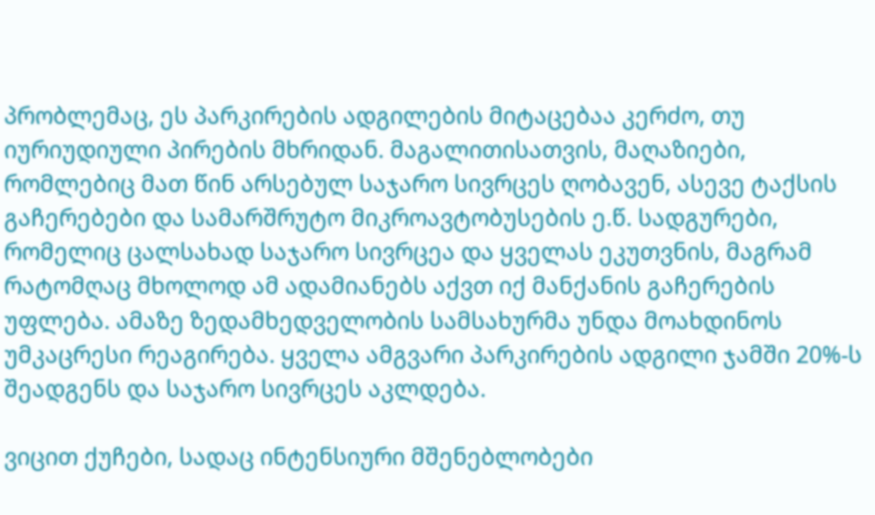პრობლემაც, ეს პარკირების ადგილების მიტაცებაა კერძო, თუ იურიუდიული პირების მხრიდან. მაგალითისათვის, მაღაზიები, რომლებიც მათ წინ არსებულ საჯარო სივრცეს ღობავენ, ასევე ტაქსის გაჩერებები და სამარშრუტო მიკროავტობუსების ე.წ. სადგურები, რომელიც ცალსახად საჯარო სივრცეა და ყველას ეკუთვნის, მაგრამ რატომღაც მხოლოდ ამ ადამიანებს აქვთ იქ მანქანის გაჩერების უფლება. ამაზე ზედამხედველობის სამსახურმა უნდა მოახდინოს უმკაცრესი რეაგირება. ყველა ამგვარი პარკირების ადგილი ჯამში 20%-ს შეადგენს და საჯარო სივრცეს აკლდება.

ვიცით ქუჩები, სადაც ინტენსიური მშენებლობები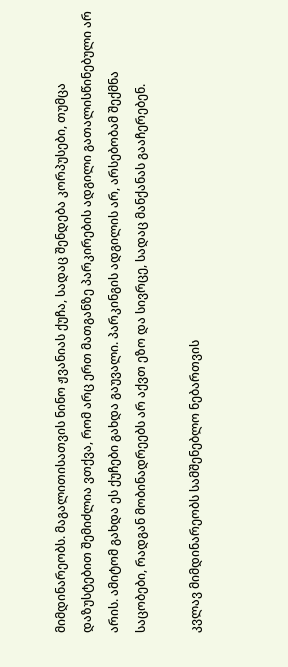მიმდინარეობს. მაგალითისათვის ნინო ჟვანიას ქუჩა, სადაც შენდება კორპუსები, თუმცა დაზუსტებით შემიძლია ვთქვა, რომ არც ერთ მათგანზე პარკირების ადგილი გათალისწინებული არ არის. ამიტომ გახდა ეს ქუჩები გახდა გაუვალი. პარკინგის ადგილის არ, არსებობამ შექმნა საცობები, რადგან მობინადრეებს არ აქვთ ეზო და სივრცე, სადაც მანქანას გააჩერებენ.

კვლავ მიმდინარეობს სამშენებლო ნებართვის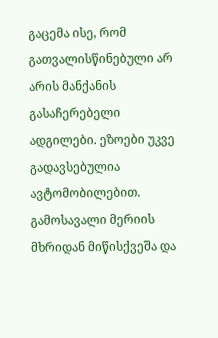გაცემა ისე, რომ გათვალისწინებული არ არის მანქანის გასაჩერებელი ადგილები. ეზოები უკვე გადავსებულია ავტომობილებით. გამოსავალი მერიის მხრიდან მიწისქვეშა და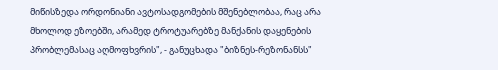მიწისზედა ორდონიანი ავტოსადგომების მშენებლობაა, რაც არა მხოლოდ ეზოებში, არამედ ტროტუარებზე მანქანის დაყენების პრობლემასაც აღმოფხვრის", - განუცხადა "ბიზნეს-რეზონანსს"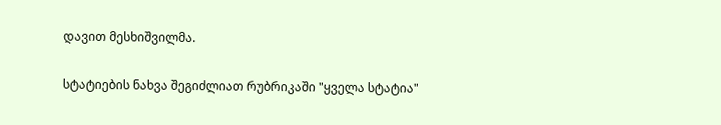დავით მესხიშვილმა.

სტატიების ნახვა შეგიძლიათ რუბრიკაში "ყველა სტატია"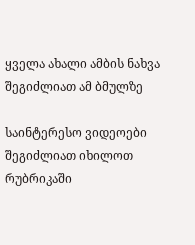ყველა ახალი ამბის ნახვა შეგიძლიათ ამ ბმულზე

საინტერესო ვიდეოები შეგიძლიათ იხილოთ რუბრიკაში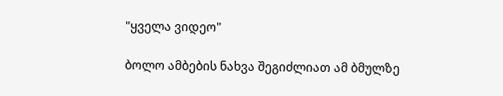"ყველა ვიდეო"

ბოლო ამბების ნახვა შეგიძლიათ ამ ბმულზე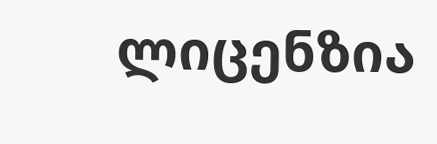ლიცენზია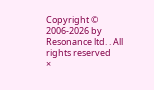Copyright © 2006-2026 by Resonance ltd. . All rights reserved
×